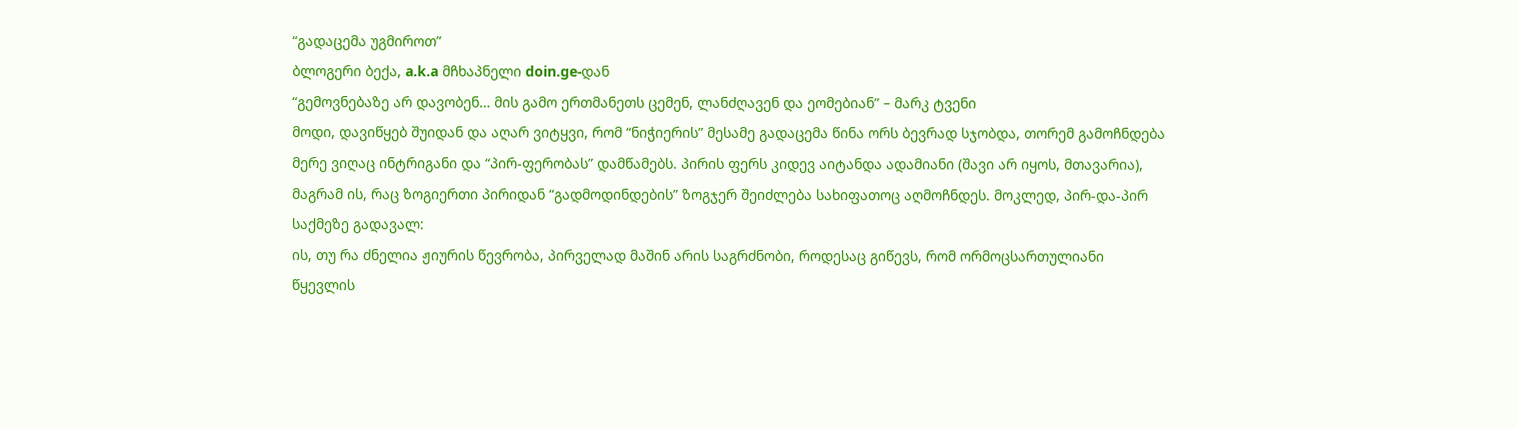“გადაცემა უგმიროთ”
ბლოგერი ბექა, a.k.a მჩხაპნელი doin.ge-დან
“გემოვნებაზე არ დავობენ… მის გამო ერთმანეთს ცემენ, ლანძღავენ და ეომებიან” – მარკ ტვენი
მოდი, დავიწყებ შუიდან და აღარ ვიტყვი, რომ “ნიჭიერის” მესამე გადაცემა წინა ორს ბევრად სჯობდა, თორემ გამოჩნდება მერე ვიღაც ინტრიგანი და “პირ-ფერობას” დამწამებს. პირის ფერს კიდევ აიტანდა ადამიანი (შავი არ იყოს, მთავარია), მაგრამ ის, რაც ზოგიერთი პირიდან “გადმოდინდების” ზოგჯერ შეიძლება სახიფათოც აღმოჩნდეს. მოკლედ, პირ-და-პირ საქმეზე გადავალ:
ის, თუ რა ძნელია ჟიურის წევრობა, პირველად მაშინ არის საგრძნობი, როდესაც გიწევს, რომ ორმოცსართულიანი წყევლის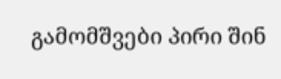გამომშვები პირი შინ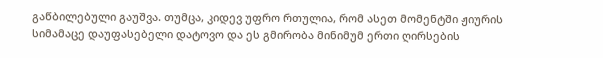გაწბილებული გაუშვა. თუმცა, კიდევ უფრო რთულია, რომ ასეთ მომენტში ჟიურის სიმამაცე დაუფასებელი დატოვო და ეს გმირობა მინიმუმ ერთი ღირსების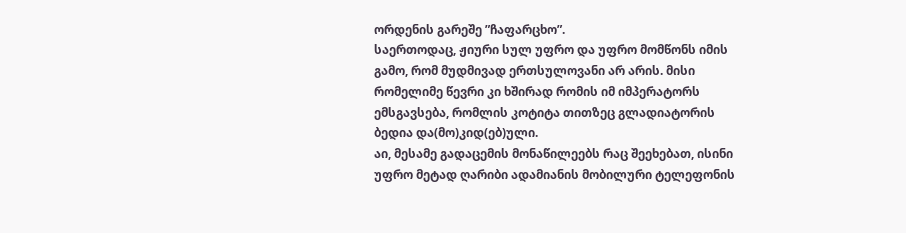ორდენის გარეშე ”ჩაფარცხო”.
საერთოდაც, ჟიური სულ უფრო და უფრო მომწონს იმის გამო, რომ მუდმივად ერთსულოვანი არ არის. მისი რომელიმე წევრი კი ხშირად რომის იმ იმპერატორს ემსგავსება, რომლის კოტიტა თითზეც გლადიატორის ბედია და(მო)კიდ(ებ)ული.
აი, მესამე გადაცემის მონაწილეებს რაც შეეხებათ, ისინი უფრო მეტად ღარიბი ადამიანის მობილური ტელეფონის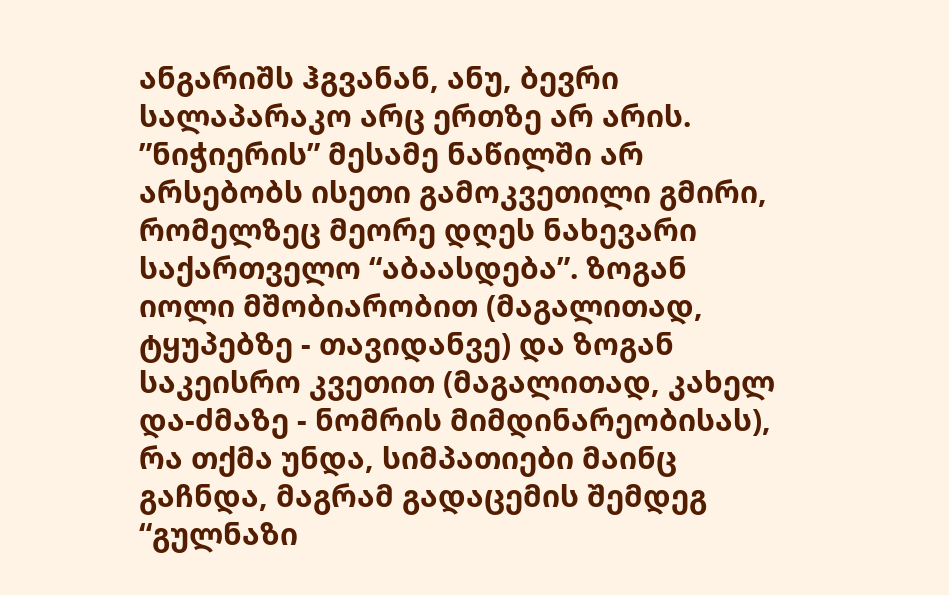ანგარიშს ჰგვანან, ანუ, ბევრი სალაპარაკო არც ერთზე არ არის. ”ნიჭიერის” მესამე ნაწილში არ არსებობს ისეთი გამოკვეთილი გმირი, რომელზეც მეორე დღეს ნახევარი საქართველო “აბაასდება”. ზოგან იოლი მშობიარობით (მაგალითად, ტყუპებზე - თავიდანვე) და ზოგან საკეისრო კვეთით (მაგალითად, კახელ და-ძმაზე - ნომრის მიმდინარეობისას), რა თქმა უნდა, სიმპათიები მაინც გაჩნდა, მაგრამ გადაცემის შემდეგ “გულნაზი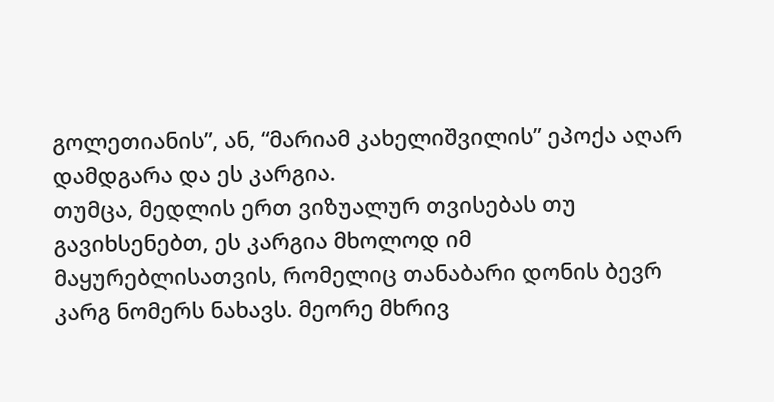გოლეთიანის”, ან, “მარიამ კახელიშვილის” ეპოქა აღარ დამდგარა და ეს კარგია.
თუმცა, მედლის ერთ ვიზუალურ თვისებას თუ გავიხსენებთ, ეს კარგია მხოლოდ იმ მაყურებლისათვის, რომელიც თანაბარი დონის ბევრ კარგ ნომერს ნახავს. მეორე მხრივ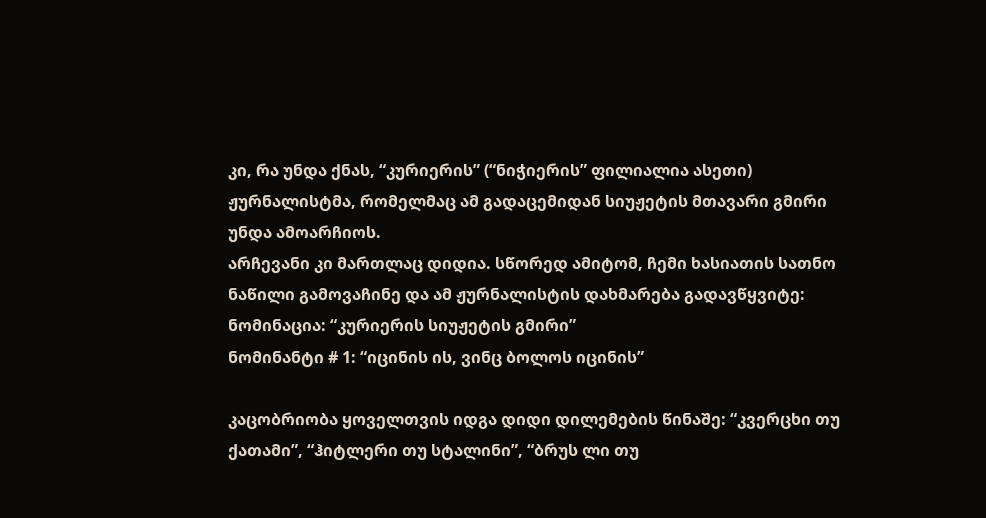კი, რა უნდა ქნას, “კურიერის” (“ნიჭიერის” ფილიალია ასეთი) ჟურნალისტმა, რომელმაც ამ გადაცემიდან სიუჟეტის მთავარი გმირი უნდა ამოარჩიოს.
არჩევანი კი მართლაც დიდია. სწორედ ამიტომ, ჩემი ხასიათის სათნო ნაწილი გამოვაჩინე და ამ ჟურნალისტის დახმარება გადავწყვიტე:
ნომინაცია: “კურიერის სიუჟეტის გმირი”
ნომინანტი # 1: “იცინის ის, ვინც ბოლოს იცინის”

კაცობრიობა ყოველთვის იდგა დიდი დილემების წინაშე: “კვერცხი თუ ქათამი”, “ჰიტლერი თუ სტალინი”, “ბრუს ლი თუ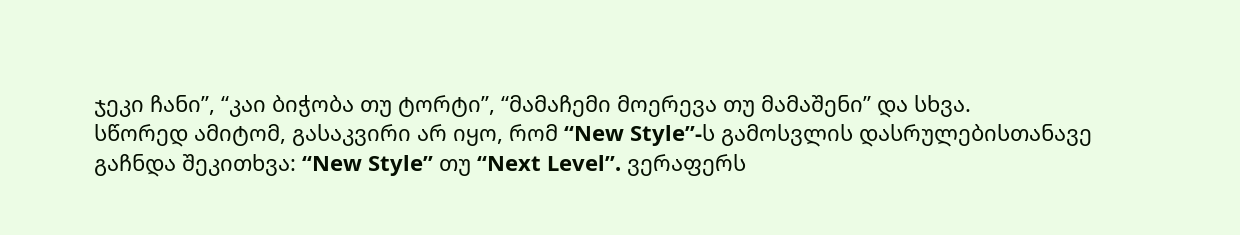ჯეკი ჩანი”, “კაი ბიჭობა თუ ტორტი”, “მამაჩემი მოერევა თუ მამაშენი” და სხვა.
სწორედ ამიტომ, გასაკვირი არ იყო, რომ “New Style”-ს გამოსვლის დასრულებისთანავე გაჩნდა შეკითხვა: “New Style” თუ “Next Level”. ვერაფერს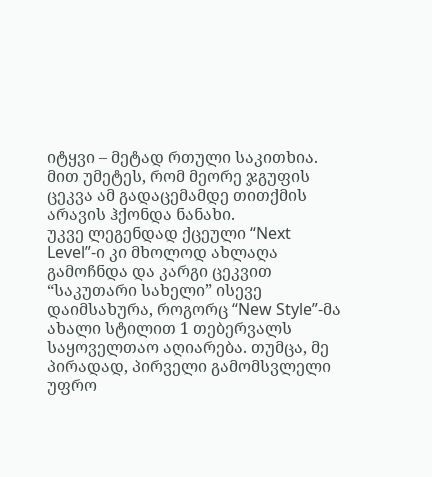იტყვი – მეტად რთული საკითხია. მით უმეტეს, რომ მეორე ჯგუფის ცეკვა ამ გადაცემამდე თითქმის არავის ჰქონდა ნანახი.
უკვე ლეგენდად ქცეული “Next Level”-ი კი მხოლოდ ახლაღა გამოჩნდა და კარგი ცეკვით “საკუთარი სახელი” ისევე დაიმსახურა, როგორც “New Style”-მა ახალი სტილით 1 თებერვალს საყოველთაო აღიარება. თუმცა, მე პირადად, პირველი გამომსვლელი უფრო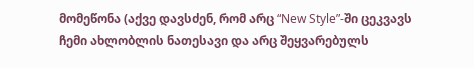მომეწონა (აქვე დავსძენ, რომ არც “New Style”-ში ცეკვავს ჩემი ახლობლის ნათესავი და არც შეყვარებულს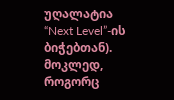უღალატია “Next Level”-ის ბიჭებთან).
მოკლედ, როგორც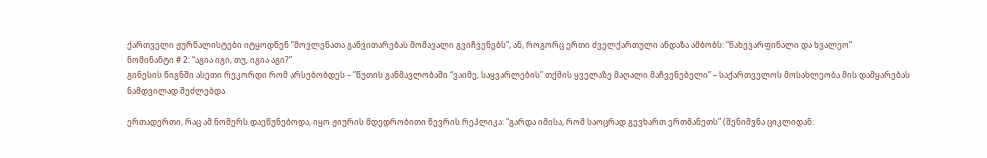ქართველი ჟურნალისტები იტყოდნენ “მოვლენათა განვითარებას მომავალი გვიჩვენებს”, ან, როგორც ერთი ძველქართული ანდაზა ამბობს: “ნახევარფინალი და ხვალეო”
ნომინანტი # 2: “აგია იგი, თუ, იგია აგი?”
გინესის წიგნში ასეთი რეკორდი რომ არსებობდეს – ”წუთის განმავლობაში “ვაიმე, საყვარლების” თქმის ყველაზე მაღალი მაჩვენებელი” – საქართველოს მოსახლეობა მის დამყარებას ნამდვილად შეძლებდა.

ერთადერთი, რაც ამ ნომერს დაეწუნებოდა, იყო ჟიურის მდედრობითი წევრის რეპლიკა: “გარდა იმისა, რომ საოცრად გევხართ ერთმანეთს” (შენიშვნა ციკლიდან: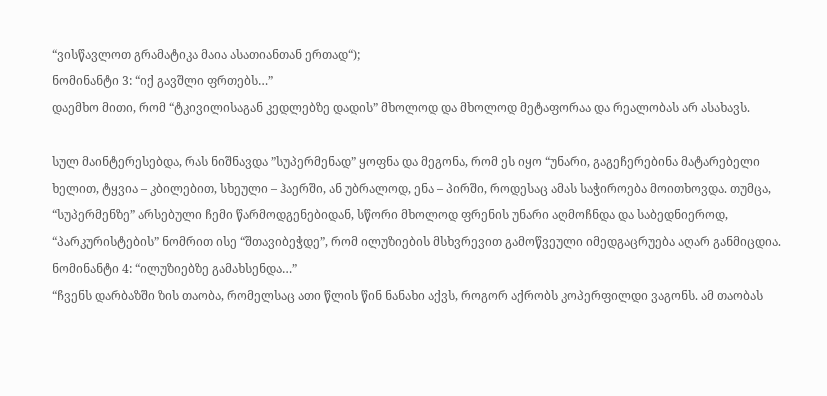“ვისწავლოთ გრამატიკა მაია ასათიანთან ერთად“);
ნომინანტი 3: “იქ გავშლი ფრთებს…”
დაემხო მითი, რომ “ტკივილისაგან კედლებზე დადის” მხოლოდ და მხოლოდ მეტაფორაა და რეალობას არ ასახავს.

სულ მაინტერესებდა, რას ნიშნავდა ”სუპერმენად” ყოფნა და მეგონა, რომ ეს იყო “უნარი, გაგეჩერებინა მატარებელი ხელით, ტყვია – კბილებით, სხეული – ჰაერში, ან უბრალოდ, ენა – პირში, როდესაც ამას საჭიროება მოითხოვდა. თუმცა, “სუპერმენზე” არსებული ჩემი წარმოდგენებიდან, სწორი მხოლოდ ფრენის უნარი აღმოჩნდა და საბედნიეროდ, “პარკურისტების” ნომრით ისე “შთავიბეჭდე”, რომ ილუზიების მსხვრევით გამოწვეული იმედგაცრუება აღარ განმიცდია.
ნომინანტი 4: “ილუზიებზე გამახსენდა…”
“ჩვენს დარბაზში ზის თაობა, რომელსაც ათი წლის წინ ნანახი აქვს, როგორ აქრობს კოპერფილდი ვაგონს. ამ თაობას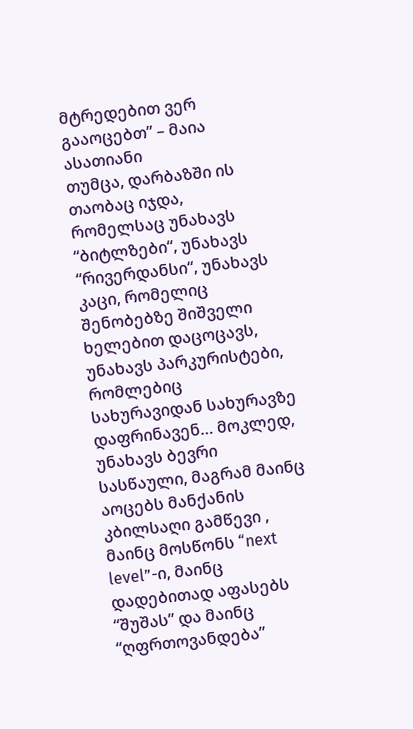მტრედებით ვერ გააოცებთ” – მაია ასათიანი
თუმცა, დარბაზში ის თაობაც იჯდა, რომელსაც უნახავს “ბიტლზები“, უნახავს “რივერდანსი“, უნახავს კაცი, რომელიც შენობებზე შიშველი ხელებით დაცოცავს, უნახავს პარკურისტები, რომლებიც სახურავიდან სახურავზე დაფრინავენ… მოკლედ, უნახავს ბევრი სასწაული, მაგრამ მაინც აოცებს მანქანის კბილსაღი გამწევი , მაინც მოსწონს “next level”-ი, მაინც დადებითად აფასებს “შუშას” და მაინც “ღფრთოვანდება”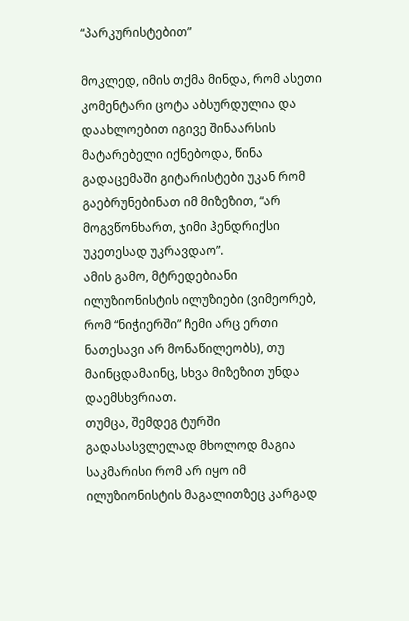“პარკურისტებით”

მოკლედ, იმის თქმა მინდა, რომ ასეთი კომენტარი ცოტა აბსურდულია და დაახლოებით იგივე შინაარსის მატარებელი იქნებოდა, წინა გადაცემაში გიტარისტები უკან რომ გაებრუნებინათ იმ მიზეზით, “არ მოგვწონხართ, ჯიმი ჰენდრიქსი უკეთესად უკრავდაო”.
ამის გამო, მტრედებიანი ილუზიონისტის ილუზიები (ვიმეორებ, რომ “ნიჭიერში” ჩემი არც ერთი ნათესავი არ მონაწილეობს), თუ მაინცდამაინც, სხვა მიზეზით უნდა დაემსხვრიათ.
თუმცა, შემდეგ ტურში გადასასვლელად მხოლოდ მაგია საკმარისი რომ არ იყო იმ ილუზიონისტის მაგალითზეც კარგად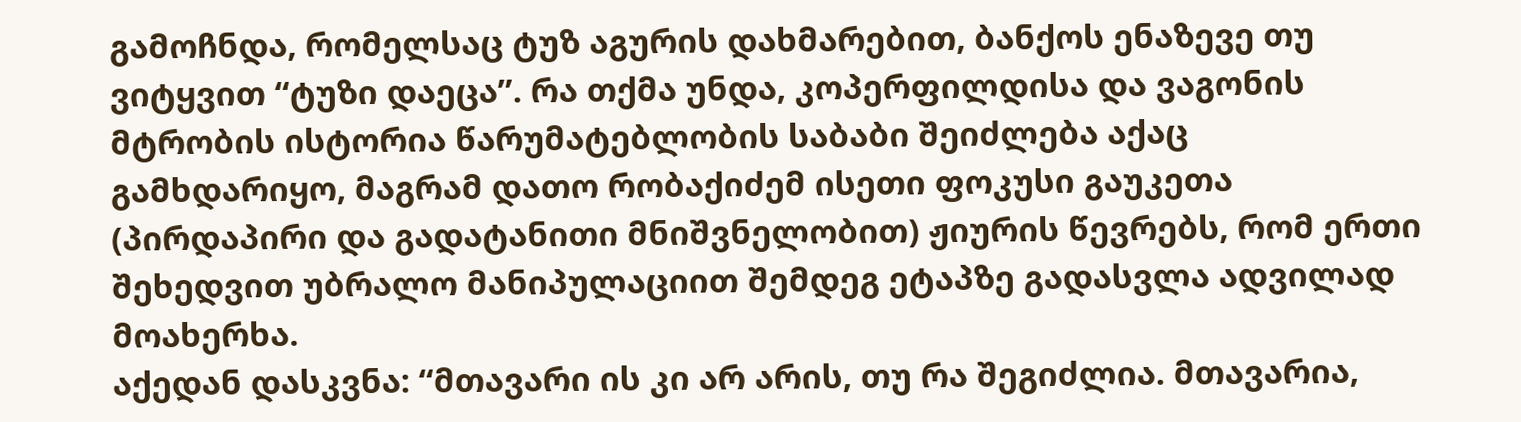გამოჩნდა, რომელსაც ტუზ აგურის დახმარებით, ბანქოს ენაზევე თუ ვიტყვით “ტუზი დაეცა”. რა თქმა უნდა, კოპერფილდისა და ვაგონის მტრობის ისტორია წარუმატებლობის საბაბი შეიძლება აქაც გამხდარიყო, მაგრამ დათო რობაქიძემ ისეთი ფოკუსი გაუკეთა (პირდაპირი და გადატანითი მნიშვნელობით) ჟიურის წევრებს, რომ ერთი შეხედვით უბრალო მანიპულაციით შემდეგ ეტაპზე გადასვლა ადვილად მოახერხა.
აქედან დასკვნა: “მთავარი ის კი არ არის, თუ რა შეგიძლია. მთავარია,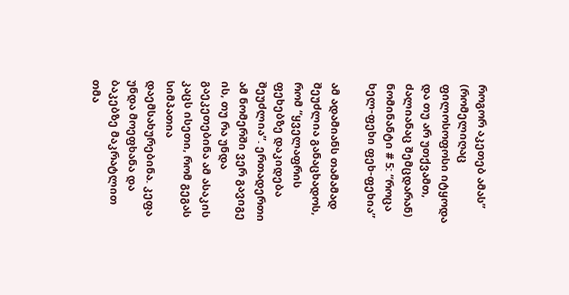როგორ აკეთებ ამას” (რომელიღაც ფილოსოფოსი იტყოდა და თუ არ უთქვამთ, ძალიანაც შემცდარან)
ნომინანტი # 5: “როცა ხელ-ფეხი ფეხ-ფეხია”

ამ ადამიანს თამამად შეუძლია განაცხადოს, რომ “ყველაფრის ფეხებზე დაკიდება შეუძლია”. ერთადერთი ამ ნომერში ვერ გავიგე ის, თუ რა უნდა გაეკეთებინა ამ ასაკის კაცს ისეთი, რომ გეგას სიმპათია დაემსახურებინა. კეფა უნდა მოეფხანა და ბაკებზე მაკრატლით თმა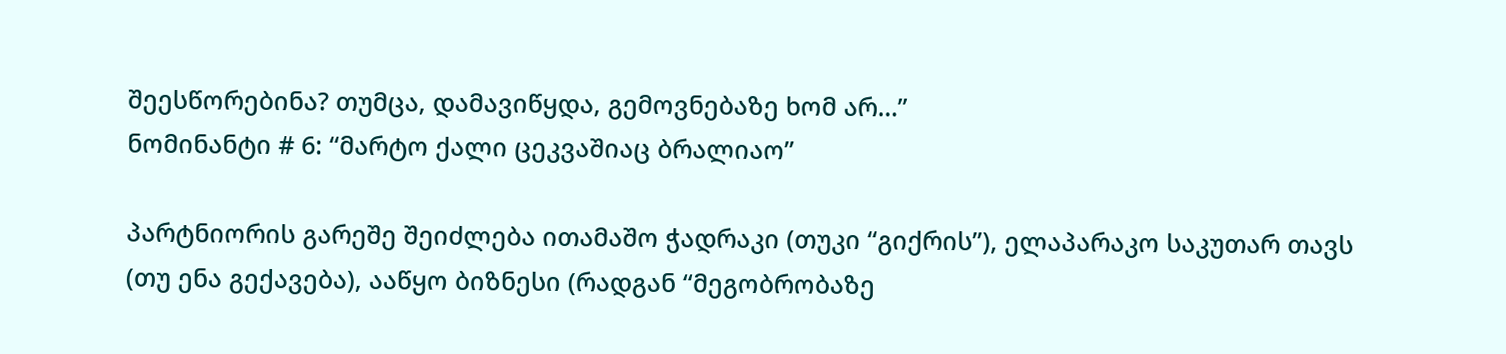შეესწორებინა? თუმცა, დამავიწყდა, გემოვნებაზე ხომ არ…”
ნომინანტი # 6: “მარტო ქალი ცეკვაშიაც ბრალიაო”

პარტნიორის გარეშე შეიძლება ითამაშო ჭადრაკი (თუკი “გიქრის”), ელაპარაკო საკუთარ თავს (თუ ენა გექავება), ააწყო ბიზნესი (რადგან “მეგობრობაზე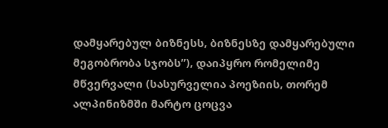დამყარებულ ბიზნესს, ბიზნესზე დამყარებული მეგობრობა სჯობს”), დაიპყრო რომელიმე მწვერვალი (სასურველია პოეზიის, თორემ ალპინიზმში მარტო ცოცვა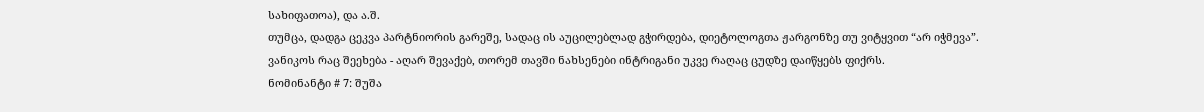სახიფათოა), და ა.შ.
თუმცა, დადგა ცეკვა პარტნიორის გარეშე, სადაც ის აუცილებლად გჭირდება, დიეტოლოგთა ჟარგონზე თუ ვიტყვით “არ იჭმევა”.
ვანიკოს რაც შეეხება - აღარ შევაქებ, თორემ თავში ნახსენები ინტრიგანი უკვე რაღაც ცუდზე დაიწყებს ფიქრს.
ნომინანტი # 7: შუშა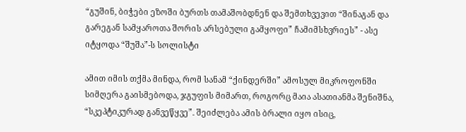“გუშინ, ბიჭები ეზოში ბურთს თამაშობდნენ და შემთხვევით “შინაგან და გარეგან სამყაროთა შორის არსებული გამყოფი” ჩამიმსხვრიეს” - ასე იტყოდა “შუშა”-ს სოლისტი

ამით იმის თქმა მინდა, რომ სანამ “ქინდერში” ამოსულ მიკროფონში სიმღერა გაისმებოდა, ჯგუფის მიმართ, როგორც მაია ასათიანმა შენიშნა, “სკეპტიკურად განვეწყვე”. შეიძლება ამის ბრალი იყო ისიც,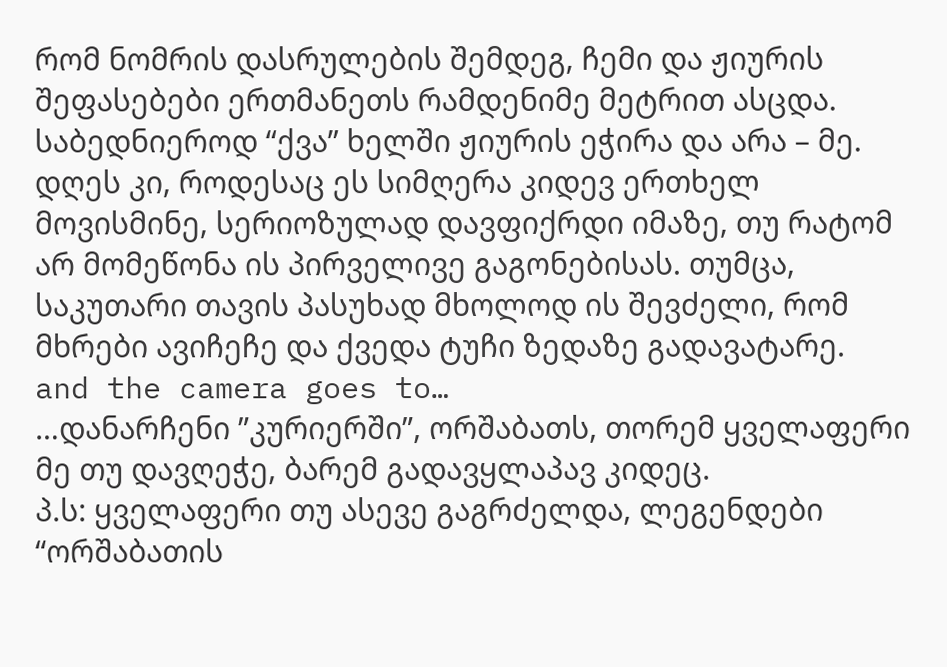რომ ნომრის დასრულების შემდეგ, ჩემი და ჟიურის შეფასებები ერთმანეთს რამდენიმე მეტრით ასცდა.
საბედნიეროდ “ქვა” ხელში ჟიურის ეჭირა და არა – მე.
დღეს კი, როდესაც ეს სიმღერა კიდევ ერთხელ მოვისმინე, სერიოზულად დავფიქრდი იმაზე, თუ რატომ არ მომეწონა ის პირველივე გაგონებისას. თუმცა, საკუთარი თავის პასუხად მხოლოდ ის შევძელი, რომ მხრები ავიჩეჩე და ქვედა ტუჩი ზედაზე გადავატარე.
and the camera goes to…
…დანარჩენი ”კურიერში”, ორშაბათს, თორემ ყველაფერი მე თუ დავღეჭე, ბარემ გადავყლაპავ კიდეც.
პ.ს: ყველაფერი თუ ასევე გაგრძელდა, ლეგენდები “ორშაბათის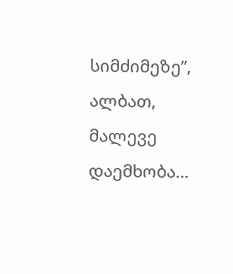სიმძიმეზე”, ალბათ, მალევე დაემხობა…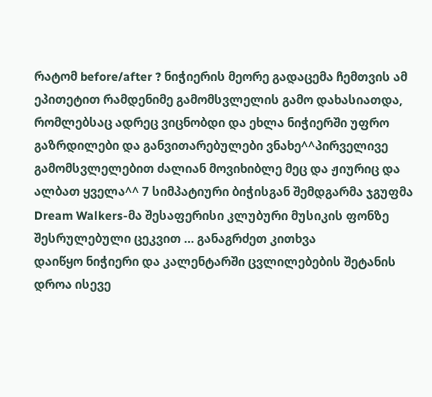რატომ before/after ? ნიჭიერის მეორე გადაცემა ჩემთვის ამ ეპითეტით რამდენიმე გამომსვლელის გამო დახასიათდა, რომლებსაც ადრეც ვიცნობდი და ეხლა ნიჭიერში უფრო გაზრდილები და განვითარებულები ვნახე^^პირველივე გამომსვლელებით ძალიან მოვიხიბლე მეც და ჟიურიც და ალბათ ყველა^^ 7 სიმპატიური ბიჭისგან შემდგარმა ჯგუფმა Dream Walkers-მა შესაფერისი კლუბური მუსიკის ფონზე შესრულებული ცეკვით … განაგრძეთ კითხვა
დაიწყო ნიჭიერი და კალენტარში ცვლილებების შეტანის დროა ისევე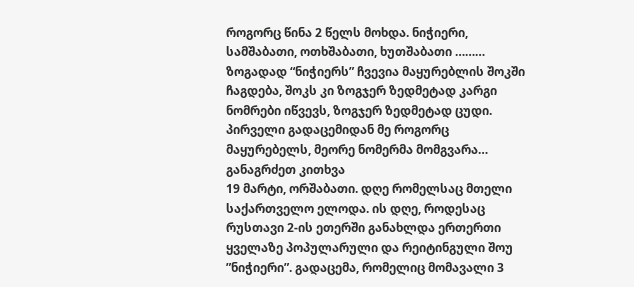როგორც წინა 2 წელს მოხდა. ნიჭიერი, სამშაბათი, ოთხშაბათი, ხუთშაბათი ……… ზოგადად “ნიჭიერს” ჩვევია მაყურებლის შოკში ჩაგდება, შოკს კი ზოგჯერ ზედმეტად კარგი ნომრები იწვევს, ზოგჯერ ზედმეტად ცუდი. პირველი გადაცემიდან მე როგორც მაყურებელს, მეორე ნომერმა მომგვარა… განაგრძეთ კითხვა
19 მარტი, ორშაბათი. დღე რომელსაც მთელი საქართველო ელოდა. ის დღე, როდესაც რუსთავი 2-ის ეთერში განახლდა ერთერთი ყველაზე პოპულარული და რეიტინგული შოუ ”ნიჭიერი”. გადაცემა, რომელიც მომავალი 3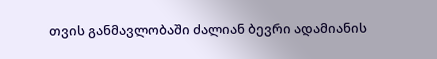თვის განმავლობაში ძალიან ბევრი ადამიანის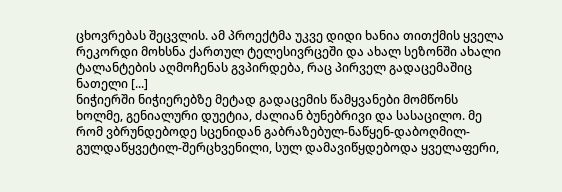ცხოვრებას შეცვლის. ამ პროექტმა უკვე დიდი ხანია თითქმის ყველა რეკორდი მოხსნა ქართულ ტელესივრცეში და ახალ სეზონში ახალი ტალანტების აღმოჩენას გვპირდება, რაც პირველ გადაცემაშიც ნათელი [...]
ნიჭიერში ნიჭიერებზე მეტად გადაცემის წამყვანები მომწონს ხოლმე, გენიალური დუეტია, ძალიან ბუნებრივი და სასაცილო. მე რომ ვბრუნდებოდე სცენიდან გაბრაზებულ-ნაწყენ-დაბოღმილ-გულდაწყვეტილ-შერცხვენილი, სულ დამავიწყდებოდა ყველაფერი,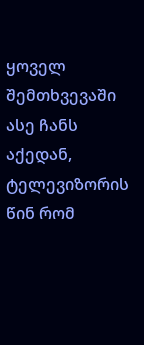ყოველ შემთხვევაში ასე ჩანს აქედან, ტელევიზორის წინ რომ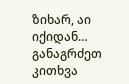ზიხარ, აი იქიდან… განაგრძეთ კითხვა